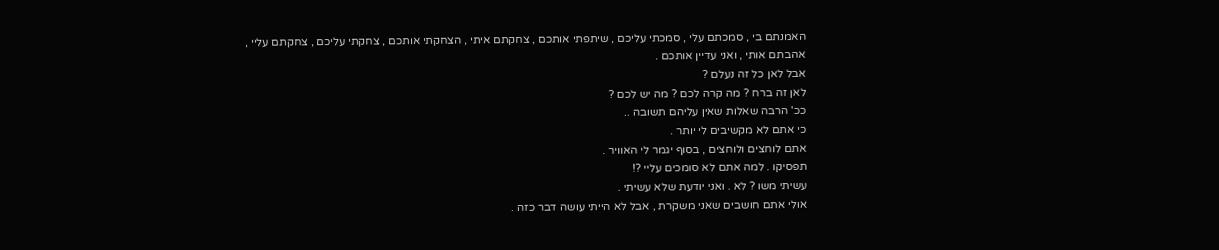האמנתם בי , סמכתם עלי , סמכתי עליכם , שיתפתי אותכם , צחקתם איתי , הצחקתי אותכם , צחקתי עליכם , צחקתם עליי ,
אהבתם אותי , ואני עדיין אותכם .
אבל לאן כל זה נעלם ?
לאן זה ברח ? מה קרה לכם ? מה יש לכם ?
ככ' הרבה שאלות שאין עליהם תשובה ..
כי אתם לא מקשיבים לי יותר .
אתם לוחצים ולוחצים , בסוף יגמר לי האוויר .
תפסיקו . למה אתם לא סומכים עליי ?!
עשיתי משו ? לא . ואני יודעת שלא עשיתי .
אולי אתם חושבים שאני משקרת , אבל לא הייתי עושה דבר כזה .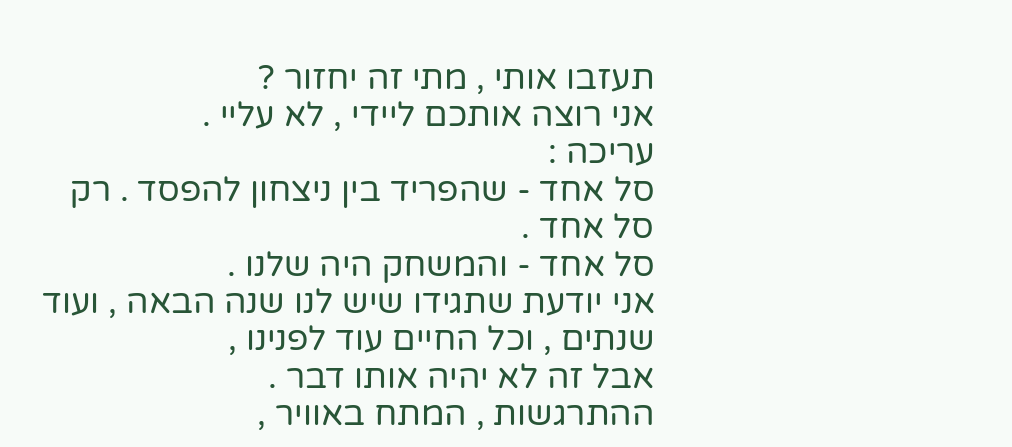תעזבו אותי , מתי זה יחזור ?
אני רוצה אותכם ליידי , לא עליי .
עריכה :
סל אחד - שהפריד בין ניצחון להפסד . רק סל אחד .
סל אחד - והמשחק היה שלנו .
אני יודעת שתגידו שיש לנו שנה הבאה , ועוד שנתים , וכל החיים עוד לפנינו ,
אבל זה לא יהיה אותו דבר .
ההתרגשות , המתח באוויר ,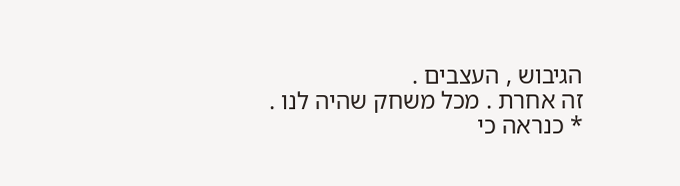הגיבוש , העצבים .
זה אחרת . מכל משחק שהיה לנו .
* כנראה כי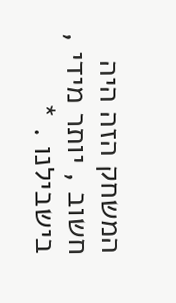המשחק הזה היה חשוב , יותר מידי , בישבילנו . *